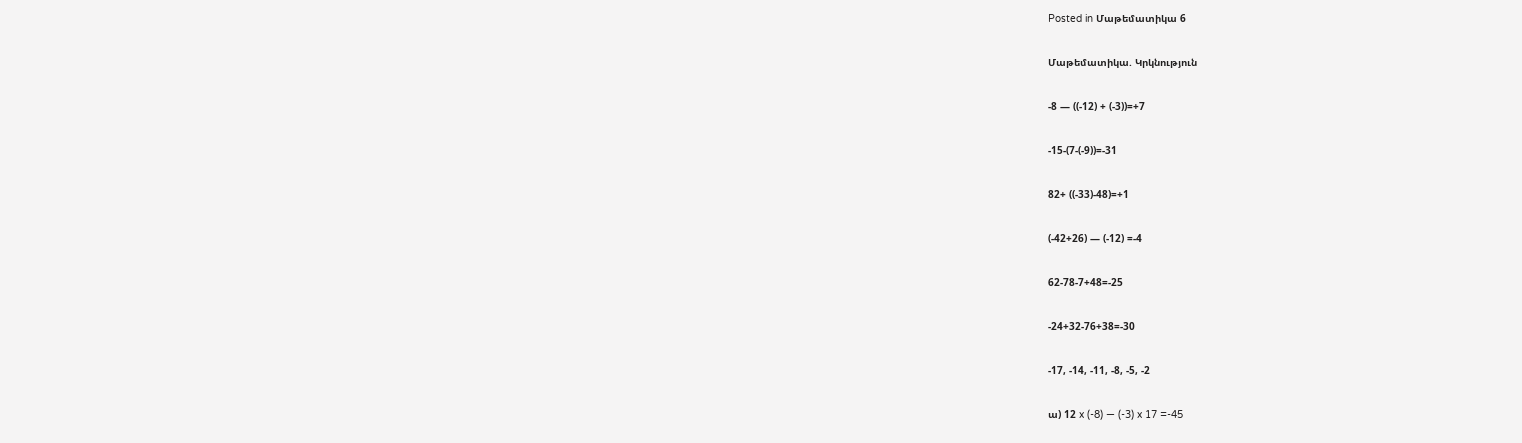Posted in Մաթեմատիկա 6

Մաթեմատիկա. Կրկնություն

-8 — ((-12) + (-3))=+7

-15-(7-(-9))=-31

82+ ((-33)-48)=+1

(-42+26) — (-12) =-4

62-78-7+48=-25

-24+32-76+38=-30

-17, -14, -11, -8, -5, -2

ա) 12 x (-8) — (-3) x 17 =-45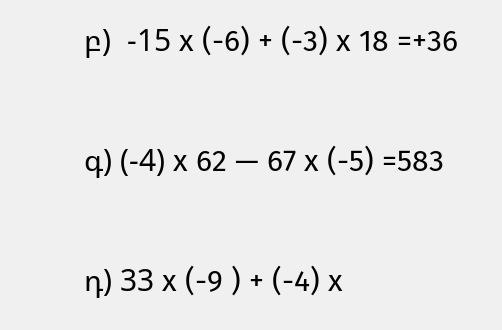բ)  -15 x (-6) + (-3) x 18 =+36

գ) (-4) x 62 — 67 x (-5) =583

դ) 33 x (-9 ) + (-4) x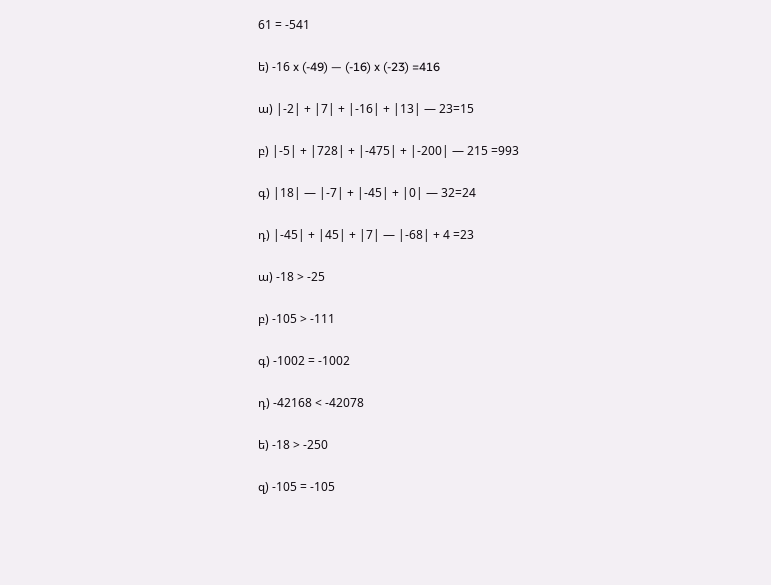61 = -541

ե) -16 x (-49) — (-16) x (-23) =416

ա) |-2| + |7| + |-16| + |13| — 23=15

բ) |-5| + |728| + |-475| + |-200| — 215 =993

գ) |18| — |-7| + |-45| + |0| — 32=24

դ) |-45| + |45| + |7| — |-68| + 4 =23

ա) -18 > -25

բ) -105 > -111

գ) -1002 = -1002

դ) -42168 < -42078

ե) -18 > -250

զ) -105 = -105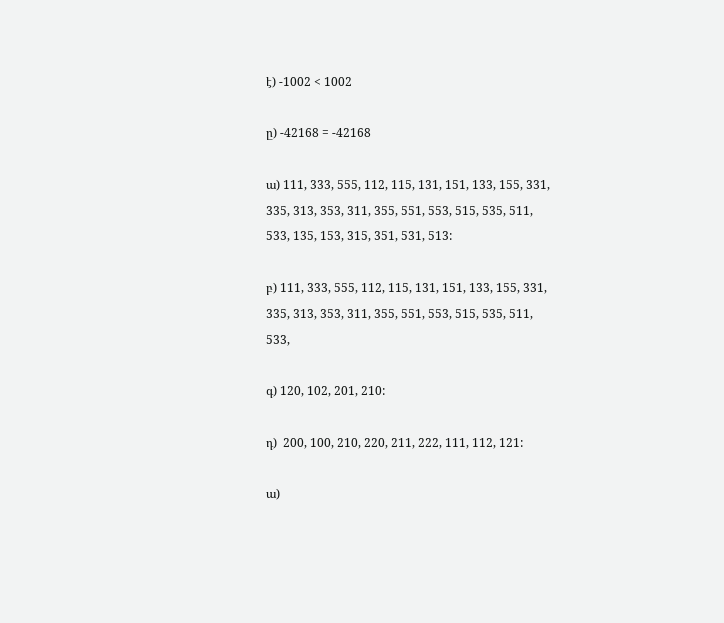է) -1002 < 1002

ը) -42168 = -42168

ա) 111, 333, 555, 112, 115, 131, 151, 133, 155, 331, 335, 313, 353, 311, 355, 551, 553, 515, 535, 511, 533, 135, 153, 315, 351, 531, 513:

բ) 111, 333, 555, 112, 115, 131, 151, 133, 155, 331, 335, 313, 353, 311, 355, 551, 553, 515, 535, 511, 533,

գ) 120, 102, 201, 210:

դ)  200, 100, 210, 220, 211, 222, 111, 112, 121:

ա)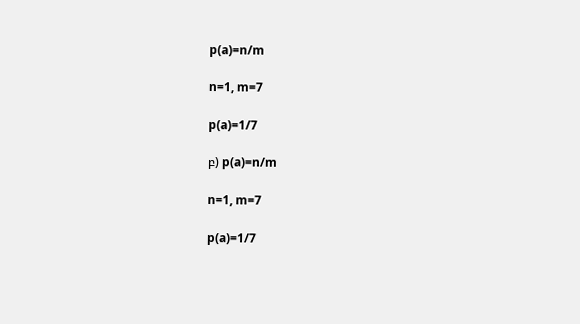p(a)=n/m

n=1, m=7

p(a)=1/7

բ) p(a)=n/m

n=1, m=7

p(a)=1/7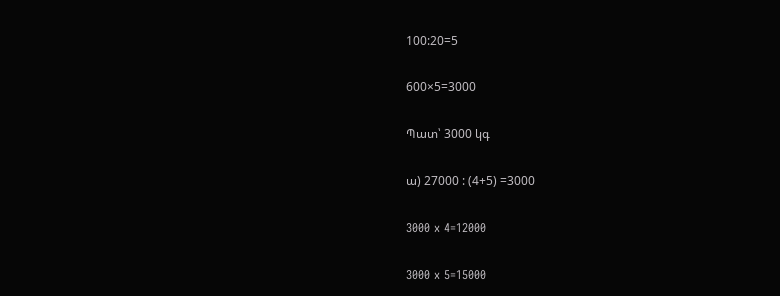100:20=5

600×5=3000

Պատ՝ 3000 կգ

ա) 27000 : (4+5) =3000

3000 x 4=12000

3000 x 5=15000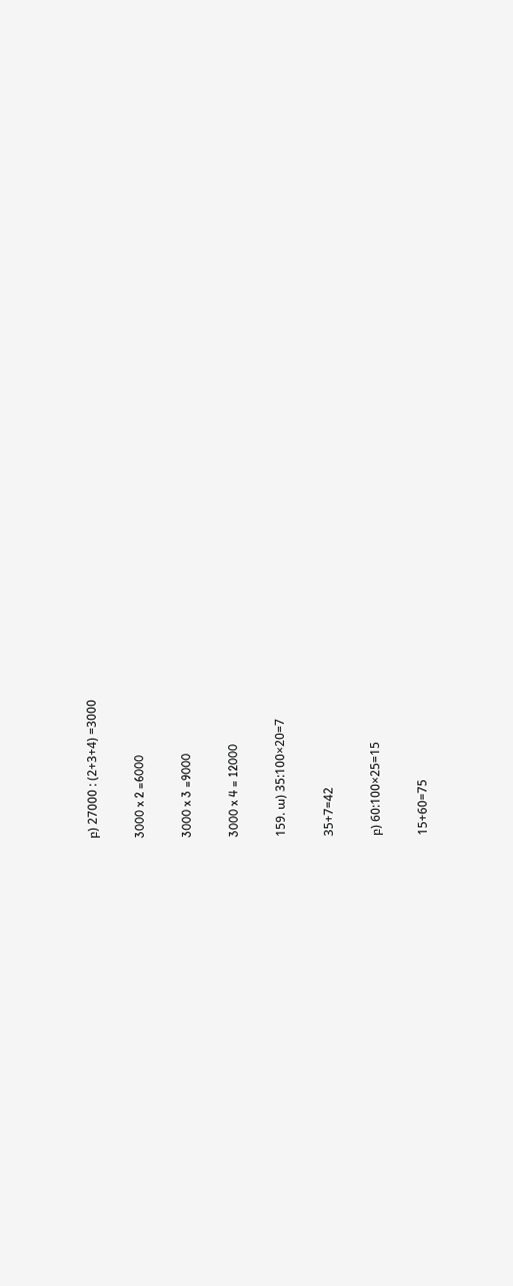բ) 27000 : (2+3+4) =3000

3000 x 2 =6000

3000 x 3 =9000

3000 x 4 = 12000

159. ա) 35:100×20=7

35+7=42

բ) 60:100×25=15

15+60=75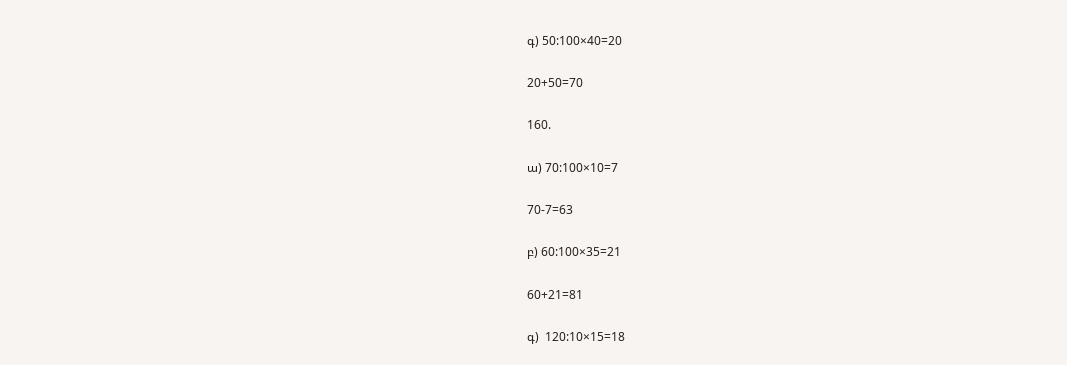գ) 50:100×40=20

20+50=70

160.

ա) 70:100×10=7

70-7=63

բ) 60:100×35=21

60+21=81

գ)  120:10×15=18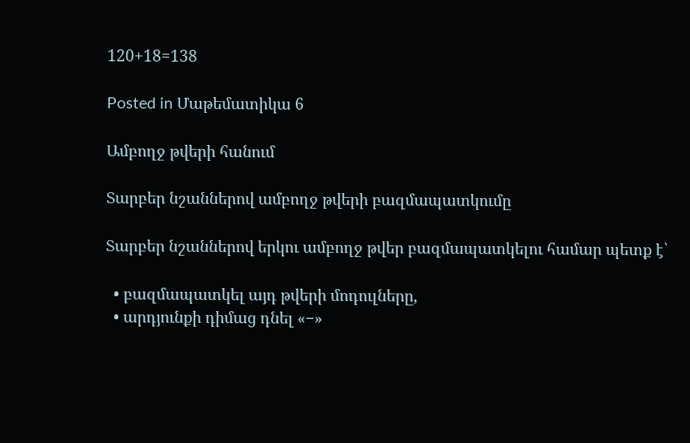120+18=138

Posted in Մաթեմատիկա 6

Ամբողջ թվերի հանում

Տարբեր նշաններով ամբողջ թվերի բազմապատկումը

Տարբեր նշաններով երկու ամբողջ թվեր բազմապատկելու համար պետք է՝

  • բազմապատկել այդ թվերի մոդուլները,
  • արդյունքի դիմաց դնել «−»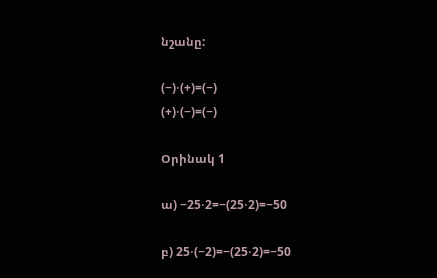նշանը:

(−)⋅(+)=(−)
(+)⋅(−)=(−)

Օրինակ 1

ա) −25⋅2=−(25⋅2)=−50

բ) 25⋅(−2)=−(25⋅2)=−50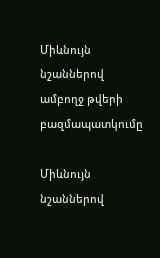Միևնույն նշաններով ամբողջ թվերի բազմապատկումը

Միևնույն նշաններով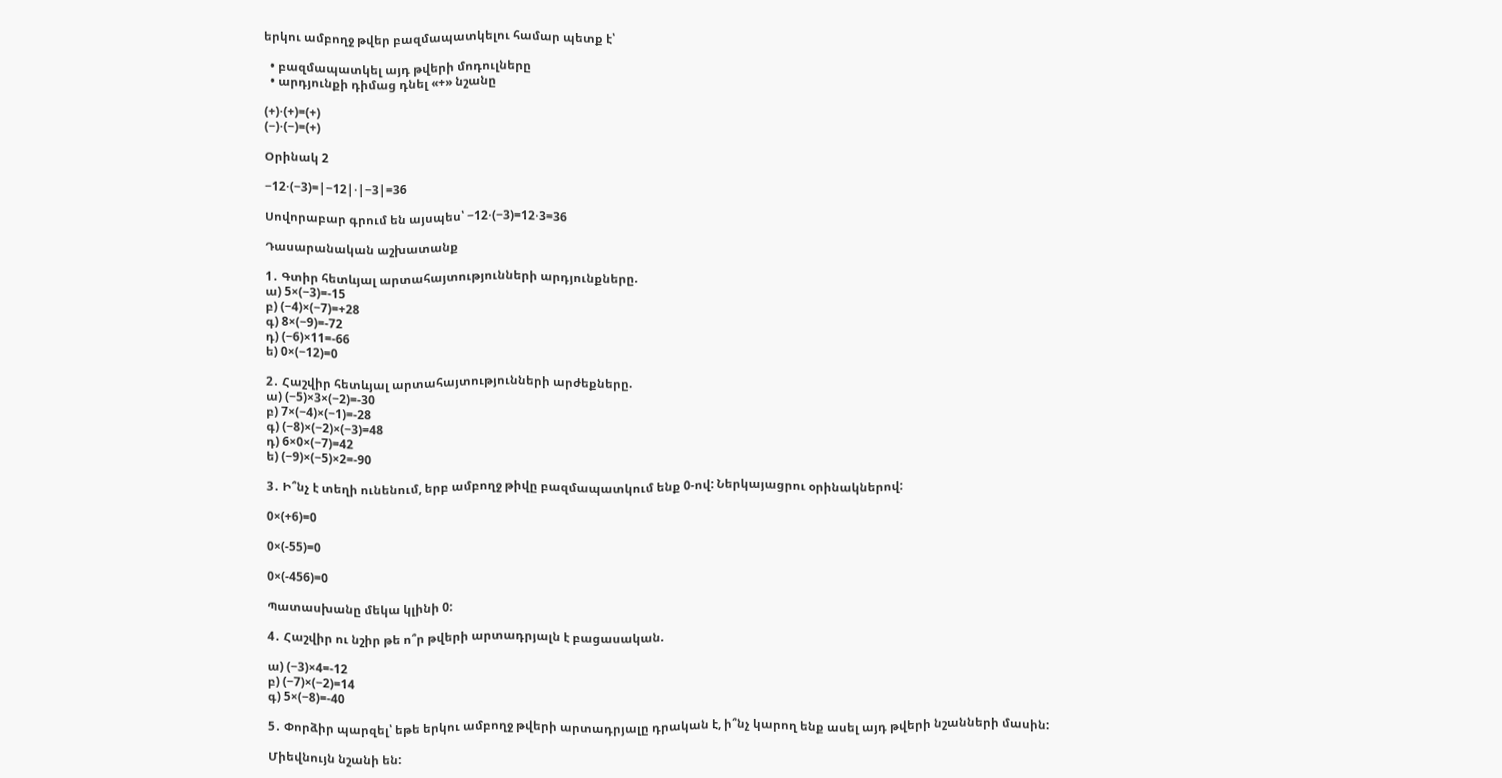երկու ամբողջ թվեր բազմապատկելու համար պետք է՝

  • բազմապատկել այդ թվերի մոդուլները
  • արդյունքի դիմաց դնել «+» նշանը

(+)⋅(+)=(+)
(−)⋅(−)=(+)

Օրինակ 2

−12⋅(−3)=|−12|⋅|−3|=36

Սովորաբար գրում են այսպես՝ −12⋅(−3)=12⋅3=36

Դասարանական աշխատանք

1․ Գտիր հետևյալ արտահայտությունների արդյունքները.
ա) 5×(−3)=-15
բ) (−4)×(−7)=+28
գ) 8×(−9)=-72
դ) (−6)×11=-66
ե) 0×(−12)=0

2․ Հաշվիր հետևյալ արտահայտությունների արժեքները.
ա) (−5)×3×(−2)=-30
բ) 7×(−4)×(−1)=-28
գ) (−8)×(−2)×(−3)=48
դ) 6×0×(−7)=42
ե) (−9)×(−5)×2=-90

3․ Ի՞նչ է տեղի ունենում, երբ ամբողջ թիվը բազմապատկում ենք 0-ով: Ներկայացրու օրինակներով:

0×(+6)=0

0×(-55)=0

0×(-456)=0

Պատասխանը մեկա կլինի 0:

4․ Հաշվիր ու նշիր թե ո՞ր թվերի արտադրյալն է բացասական.

ա) (−3)×4=-12
բ) (−7)×(−2)=14
գ) 5×(−8)=-40

5․ Փորձիր պարզել՝ եթե երկու ամբողջ թվերի արտադրյալը դրական է, ի՞նչ կարող ենք ասել այդ թվերի նշանների մասին:

Միեվնույն նշանի են: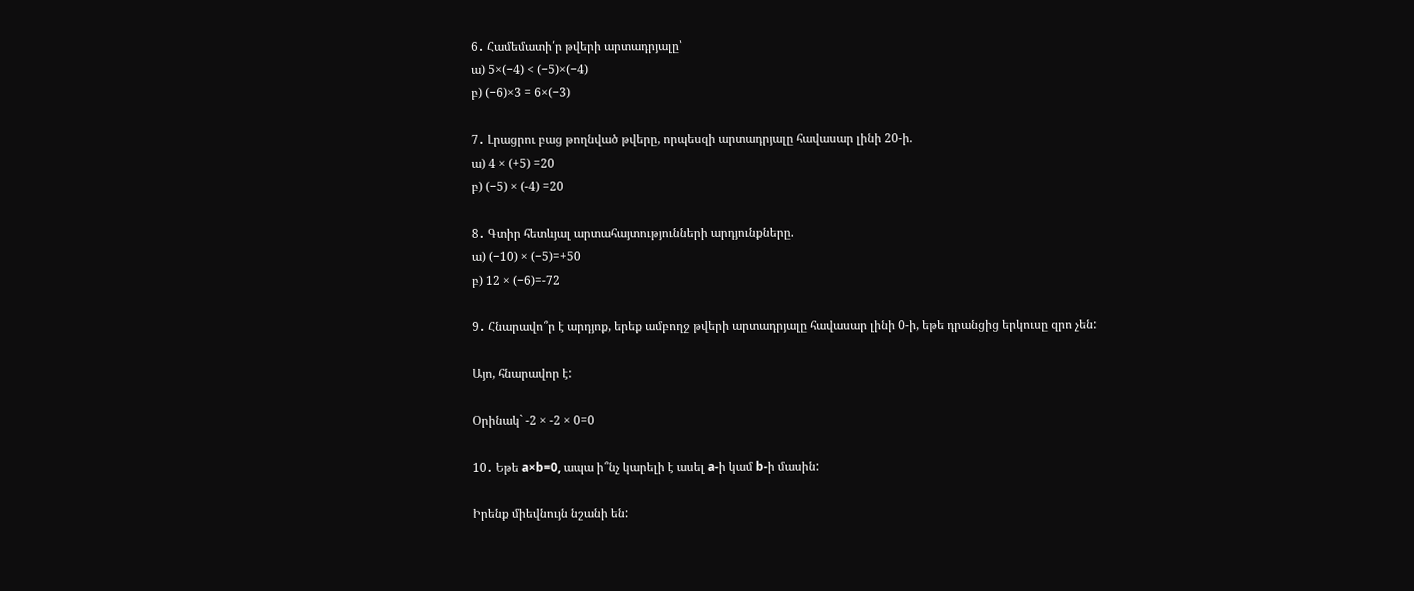6․ Համեմատի՛ր թվերի արտադրյալը՝
ա) 5×(−4) < (−5)×(−4)
բ) (−6)×3 = 6×(−3)

7․ Լրացրու բաց թողնված թվերը, որպեսզի արտադրյալը հավասար լինի 20-ի.
ա) 4 × (+5) =20
բ) (−5) × (-4) =20

8․ Գտիր հետևյալ արտահայտությունների արդյունքները.
ա) (−10) × (−5)=+50
բ) 12 × (−6)=-72

9․ Հնարավո՞ր է արդյոք, երեք ամբողջ թվերի արտադրյալը հավասար լինի 0-ի, եթե դրանցից երկուսը զրո չեն:

Այո, հնարավոր է:

Օրինակ` -2 × -2 × 0=0

10․ Եթե a×b=0, ապա ի՞նչ կարելի է ասել a-ի կամ b-ի մասին:

Իրենք միեվնույն նշանի են: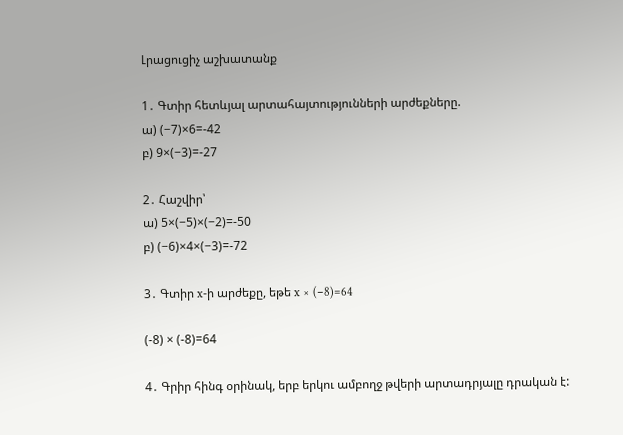Լրացուցիչ աշխատանք

1․ Գտիր հետևյալ արտահայտությունների արժեքները.
ա) (−7)×6=-42
բ) 9×(−3)=-27

2․ Հաշվիր՝
ա) 5×(−5)×(−2)=-50
բ) (−6)×4×(−3)=-72

3․ Գտիր x-ի արժեքը, եթե x × (−8)=64

(-8) × (-8)=64

4․ Գրիր հինգ օրինակ, երբ երկու ամբողջ թվերի արտադրյալը դրական է: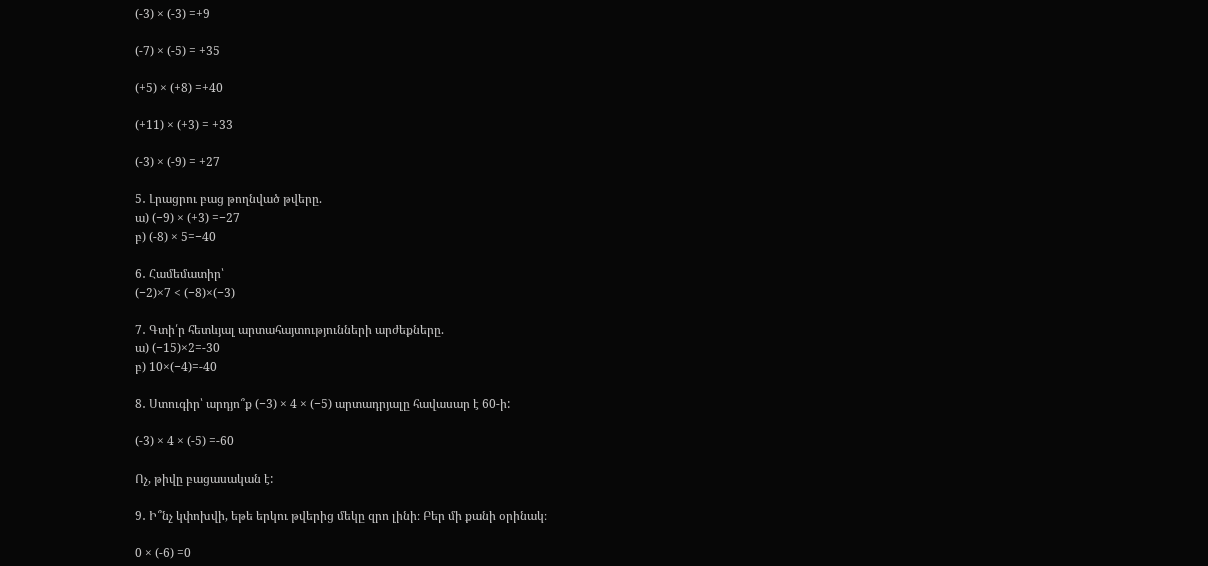(-3) × (-3) =+9

(-7) × (-5) = +35

(+5) × (+8) =+40

(+11) × (+3) = +33

(-3) × (-9) = +27

5․ Լրացրու բաց թողնված թվերը.
ա) (−9) × (+3) =−27
բ) (-8) × 5=−40

6․ Համեմատիր՝
(−2)×7 < (−8)×(−3)

7․ Գտի՛ր հետևյալ արտահայտությունների արժեքները.
ա) (−15)×2=-30
բ) 10×(−4)=-40

8․ Ստուգիր՝ արդյո՞ք (−3) × 4 × (−5) արտադրյալը հավասար է 60-ի:

(-3) × 4 × (-5) =-60

Ոչ, թիվը բացասական է:

9․ Ի՞նչ կփոխվի, եթե երկու թվերից մեկը զրո լինի։ Բեր մի քանի օրինակ։

0 × (-6) =0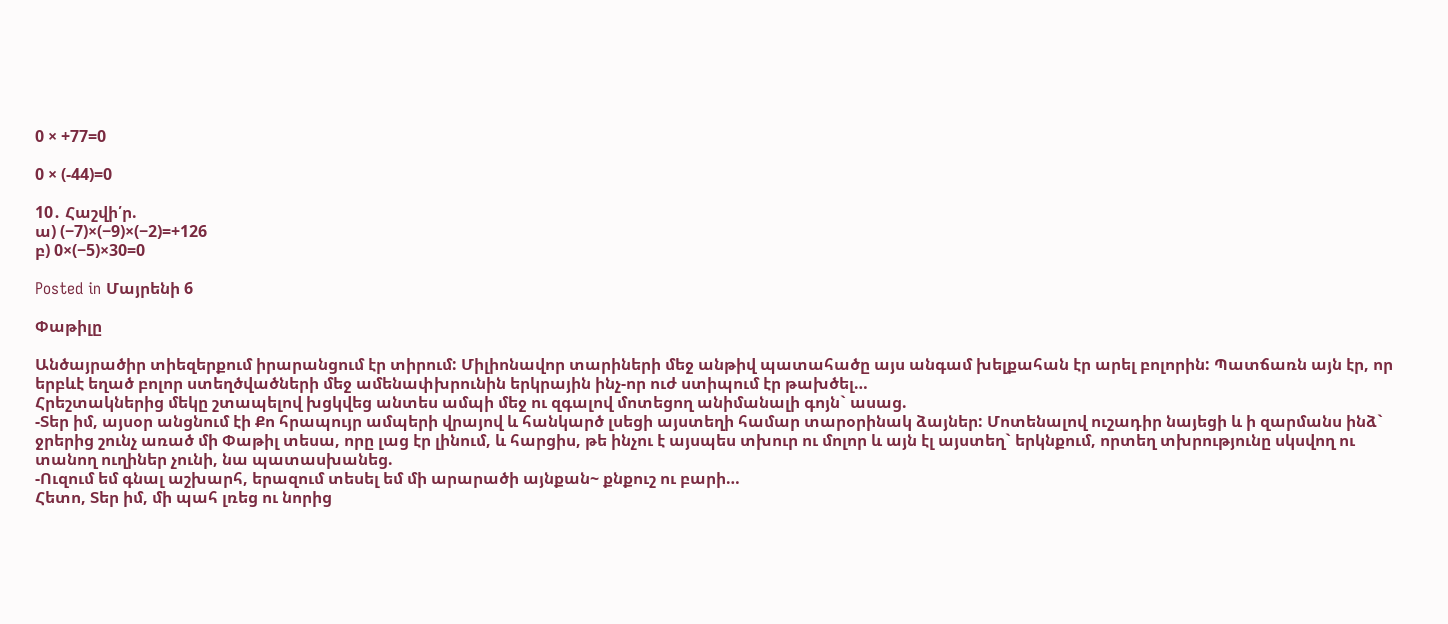0 × +77=0

0 × (-44)=0

10․ Հաշվի՛ր.
ա) (−7)×(−9)×(−2)=+126
բ) 0×(−5)×30=0

Posted in Մայրենի 6

Փաթիլը

Անծայրածիր տիեզերքում իրարանցում էր տիրում: Միլիոնավոր տարիների մեջ անթիվ պատահածը այս անգամ խելքահան էր արել բոլորին: Պատճառն այն էր, որ երբևէ եղած բոլոր ստեղծվածների մեջ ամենափխրունին երկրային ինչ-որ ուժ ստիպում էր թախծել…
Հրեշտակներից մեկը շտապելով խցկվեց անտես ամպի մեջ ու զգալով մոտեցող անիմանալի գոյն` ասաց.
-Տեր իմ, այսօր անցնում էի Քո հրապույր ամպերի վրայով և հանկարծ լսեցի այստեղի համար տարօրինակ ձայներ: Մոտենալով ուշադիր նայեցի և ի զարմանս ինձ` ջրերից շունչ առած մի Փաթիլ տեսա, որը լաց էր լինում, և հարցիս, թե ինչու է այսպես տխուր ու մոլոր և այն էլ այստեղ` երկնքում, որտեղ տխրությունը սկսվող ու տանող ուղիներ չունի, նա պատասխանեց.
-Ուզում եմ գնալ աշխարհ, երազում տեսել եմ մի արարածի այնքան~ քնքուշ ու բարի…
Հետո, Տեր իմ, մի պահ լռեց ու նորից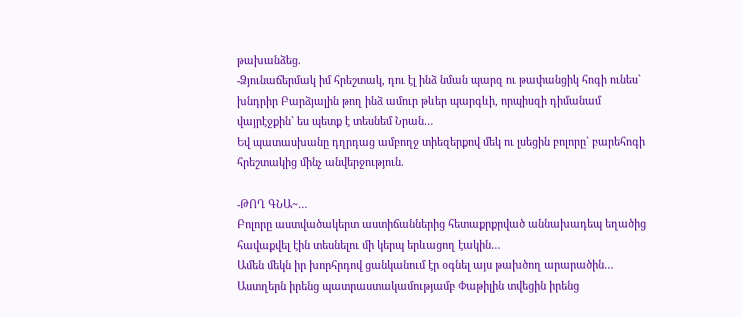թախանձեց.
-Ձյունաճերմակ իմ հրեշտակ, դու էլ ինձ նման պարզ ու թափանցիկ հոգի ունես` խնդրիր Բարձյալին թող ինձ ամուր թևեր պարգևի, որպիսզի դիմանամ վայրէջքին` ես պետք է տեսնեմ Նրան…
Եվ պատասխանը դղրդաց ամբողջ տիեզերքով մեկ ու լսեցին բոլորը` բարեհոգի հրեշտակից մինչ անվերջություն.

-ԹՈՂ ԳՆԱ~…
Բոլորը աստվածակերտ աստիճաններից հետաքրքրված աննախադեպ եղածից հավաքվել էին տեսնելու մի կերպ երևացող էակին…
Ամեն մեկն իր խորհրդով ցանկանում էր օգնել այս թախծող արարածին…
Աստղերն իրենց պատրաստակամությամբ Փաթիլին տվեցին իրենց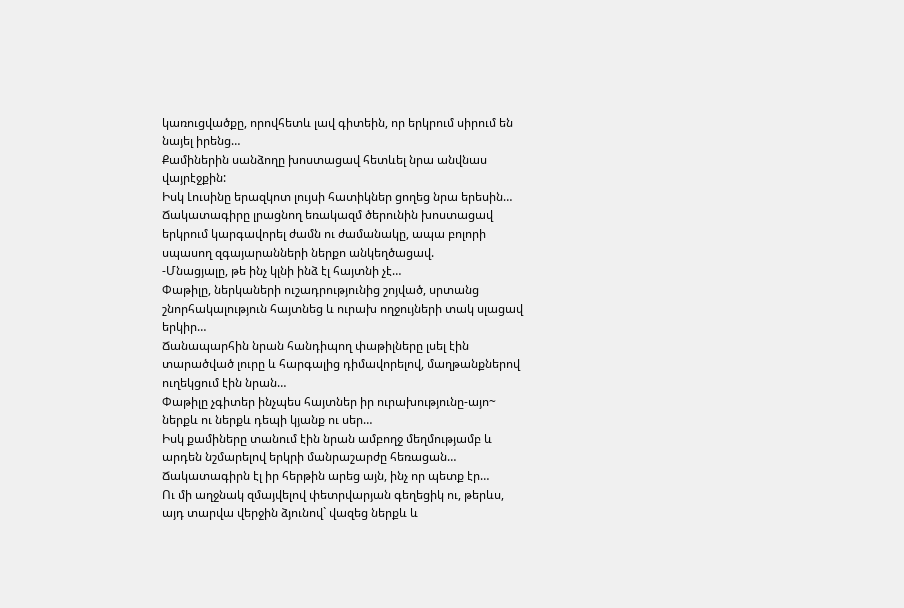կառուցվածքը, որովհետև լավ գիտեին, որ երկրում սիրում են նայել իրենց…
Քամիներին սանձողը խոստացավ հետևել նրա անվնաս վայրէջքին:
Իսկ Լուսինը երազկոտ լույսի հատիկներ ցողեց նրա երեսին…
Ճակատագիրը լրացնող եռակազմ ծերունին խոստացավ երկրում կարգավորել ժամն ու ժամանակը, ապա բոլորի սպասող զգայարանների ներքո անկեղծացավ.
-Մնացյալը, թե ինչ կլնի ինձ էլ հայտնի չէ…
Փաթիլը, ներկաների ուշադրությունից շոյված, սրտանց շնորհակալություն հայտնեց և ուրախ ողջույների տակ սլացավ երկիր…
Ճանապարհին նրան հանդիպող փաթիլները լսել էին տարածված լուրը և հարգալից դիմավորելով, մաղթանքներով ուղեկցում էին նրան…
Փաթիլը չգիտեր ինչպես հայտներ իր ուրախությունը-այո~ ներքև ու ներքև դեպի կյանք ու սեր…
Իսկ քամիները տանում էին նրան ամբողջ մեղմությամբ և արդեն նշմարելով երկրի մանրաշարժը հեռացան…
Ճակատագիրն էլ իր հերթին արեց այն, ինչ որ պետք էր…
Ու մի աղջնակ զմայվելով փետրվարյան գեղեցիկ ու, թերևս, այդ տարվա վերջին ձյունով` վազեց ներքև և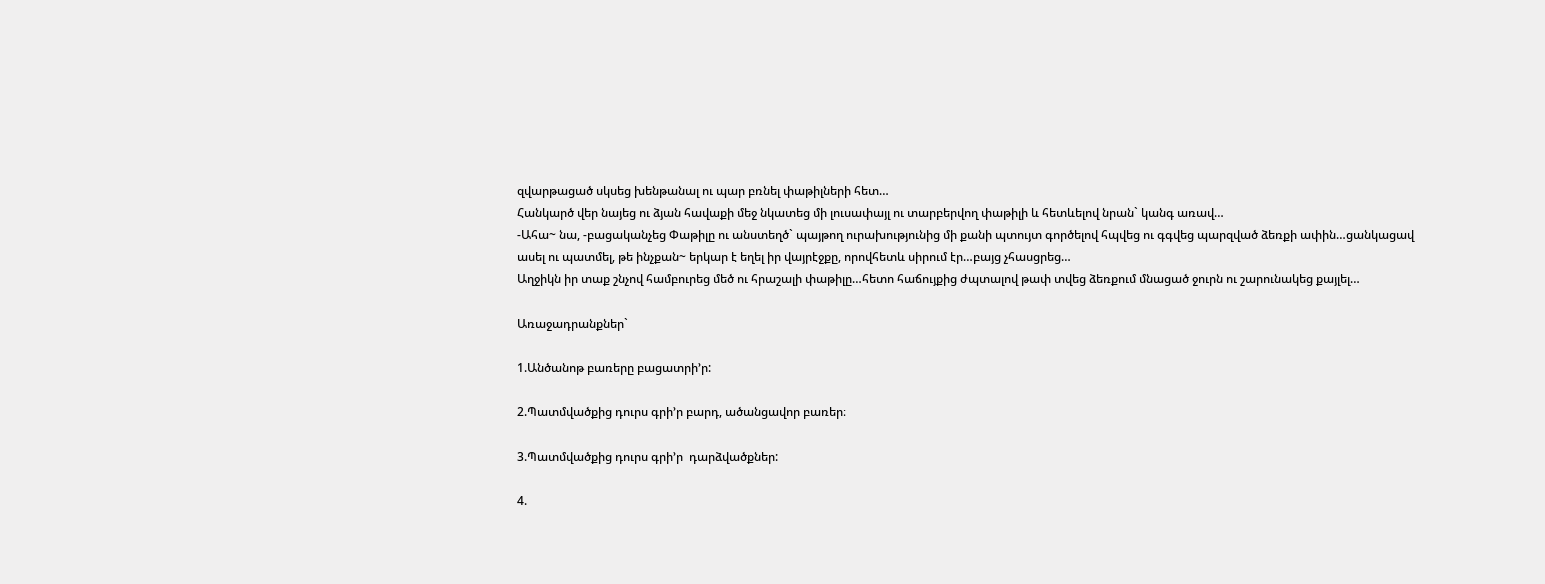զվարթացած սկսեց խենթանալ ու պար բռնել փաթիլների հետ…
Հանկարծ վեր նայեց ու ձյան հավաքի մեջ նկատեց մի լուսափայլ ու տարբերվող փաթիլի և հետևելով նրան` կանգ առավ…
-Ահա~ նա, -բացականչեց Փաթիլը ու անստեղծ` պայթող ուրախությունից մի քանի պտույտ գործելով հպվեց ու գգվեց պարզված ձեռքի ափին…ցանկացավ ասել ու պատմել, թե ինչքան~ երկար է եղել իր վայրէջքը, որովհետև սիրում էր…բայց չհասցրեց…
Աղջիկն իր տաք շնչով համբուրեց մեծ ու հրաշալի փաթիլը…հետո հաճույքից ժպտալով թափ տվեց ձեռքում մնացած ջուրն ու շարունակեց քայլել…

Առաջադրանքներ`

1.Անծանոթ բառերը բացատրի’ր:

2.Պատմվածքից դուրս գրի’ր բարդ, ածանցավոր բառեր։

3.Պատմվածքից դուրս գրի’ր  դարձվածքներ:

4.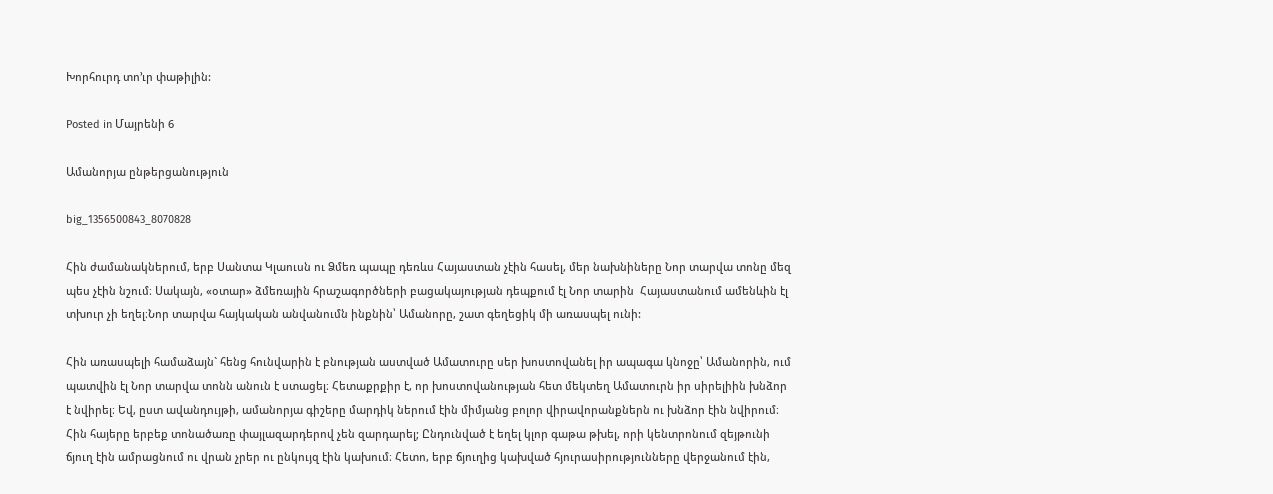Խորհուրդ տո’ւր փաթիլին:

Posted in Մայրենի 6

Ամանորյա ընթերցանություն

big_1356500843_8070828

Հին ժամանակներում, երբ Սանտա Կլաուսն ու Ձմեռ պապը դեռևս Հայաստան չէին հասել, մեր նախնիները Նոր տարվա տոնը մեզ պես չէին նշում։ Սակայն, «օտար» ձմեռային հրաշագործների բացակայության դեպքում էլ Նոր տարին  Հայաստանում ամենևին էլ տխուր չի եղել։Նոր տարվա հայկական անվանումն ինքնին՝ Ամանորը, շատ գեղեցիկ մի առասպել ունի:

Հին առասպելի համաձայն` հենց հունվարին է բնության աստված Ամատուրը սեր խոստովանել իր ապագա կնոջը՝ Ամանորին, ում պատվին էլ Նոր տարվա տոնն անուն է ստացել։ Հետաքրքիր է, որ խոստովանության հետ մեկտեղ Ամատուրն իր սիրելիին խնձոր է նվիրել։ Եվ, ըստ ավանդույթի, ամանորյա գիշերը մարդիկ ներում էին միմյանց բոլոր վիրավորանքներն ու խնձոր էին նվիրում։ Հին հայերը երբեք տոնածառը փայլազարդերով չեն զարդարել; Ընդունված է եղել կլոր գաթա թխել, որի կենտրոնում զեյթունի ճյուղ էին ամրացնում ու վրան չրեր ու ընկույզ էին կախում։ Հետո, երբ ճյուղից կախված հյուրասիրությունները վերջանում էին,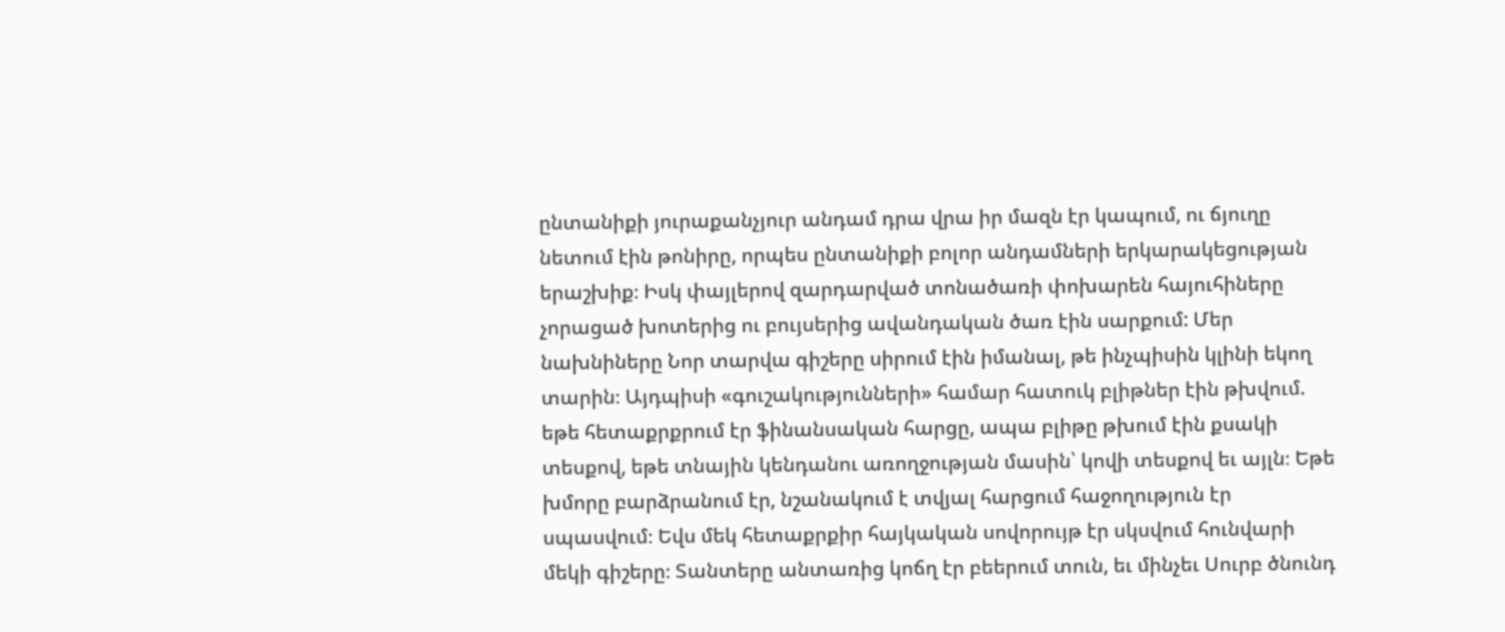ընտանիքի յուրաքանչյուր անդամ դրա վրա իր մազն էր կապում, ու ճյուղը նետում էին թոնիրը, որպես ընտանիքի բոլոր անդամների երկարակեցության երաշխիք։ Իսկ փայլերով զարդարված տոնածառի փոխարեն հայուհիները չորացած խոտերից ու բույսերից ավանդական ծառ էին սարքում: Մեր նախնիները Նոր տարվա գիշերը սիրում էին իմանալ, թե ինչպիսին կլինի եկող տարին։ Այդպիսի «գուշակությունների» համար հատուկ բլիթներ էին թխվում. եթե հետաքրքրում էր ֆինանսական հարցը, ապա բլիթը թխում էին քսակի տեսքով, եթե տնային կենդանու առողջության մասին՝ կովի տեսքով եւ այլն։ Եթե խմորը բարձրանում էր, նշանակում է տվյալ հարցում հաջողություն էր սպասվում։ Եվս մեկ հետաքրքիր հայկական սովորույթ էր սկսվում հունվարի մեկի գիշերը։ Տանտերը անտառից կոճղ էր բեերում տուն, եւ մինչեւ Սուրբ ծնունդ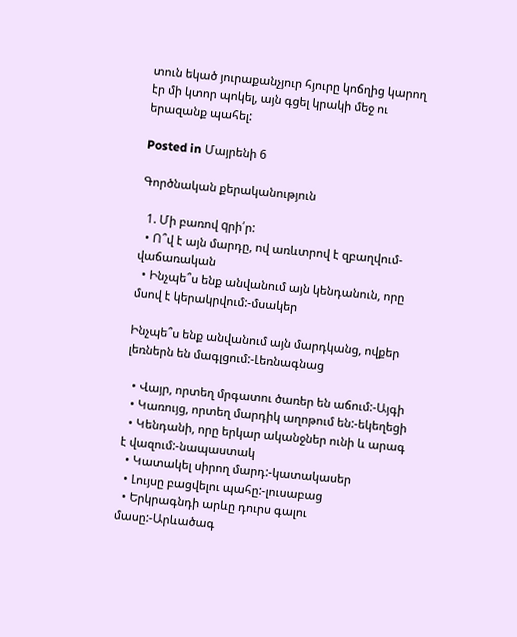տուն եկած յուրաքանչյուր հյուրը կոճղից կարող էր մի կտոր պոկել, այն գցել կրակի մեջ ու երազանք պահել:

Posted in Մայրենի 6

Գործնական քերականություն

  1. Մի բառով qրի՛ր:
  • Ո՞վ է այն մարդը, ով առևտրով է զբաղվում-վաճառական
  • Ինչպե՞ս ենք անվանում այն կենդանուն, որը մսով է կերակրվում:-մսակեր

Ինչպե՞ս ենք անվանում այն մարդկանց, ովքեր լեռներն են մագլցում:-Լեռնագնաց

  • Վայր, որտեղ մրգատու ծառեր են աճում:-Այգի
  • Կառույց, որտեղ մարդիկ աղոթում են:-եկեղեցի
  • Կենդանի, որը երկար ականջներ ունի և արագ է վազում:-նապաստակ
  • Կատակել սիրող մարդ:-կատակասեր
  • Լույսը բացվելու պահը:-լուսաբաց
  • Երկրագնդի արևը դուրս գալու մասը:-Արևածագ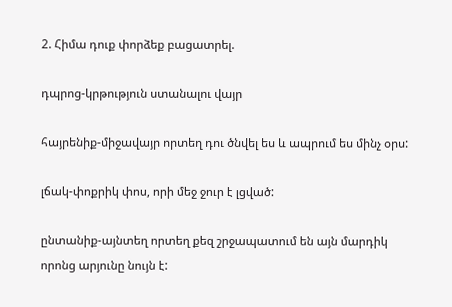2. Հիմա դուք փորձեք բացատրել.

դպրոց-կրթություն ստանալու վայր

հայրենիք-միջավայր որտեղ դու ծնվել ես և ապրում ես մինչ օրս:

լճակ-փոքրիկ փոս, որի մեջ ջուր է լցված:

ընտանիք-այնտեղ որտեղ քեզ շրջապատում են այն մարդիկ որոնց արյունը նույն է: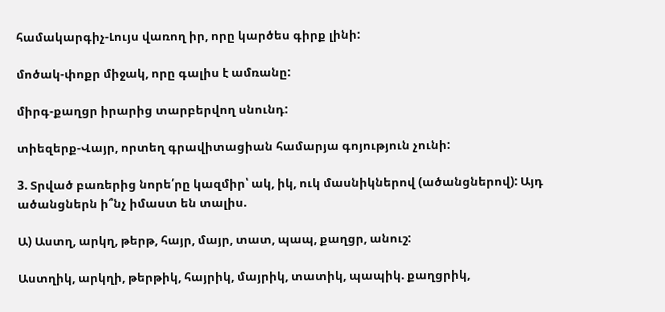համակարգիչ-Լույս վառող իր, որը կարծես գիրք լինի:

մոծակ-փոքր միջակ, որը գալիս է ամռանը:

միրգ-քաղցր իրարից տարբերվող սնունդ:

տիեզերք-Վայր, որտեղ գրավիտացիան համարյա գոյություն չունի:

3. Տրված բառերից նորե՛րը կազմիր՝ ակ, իկ, ուկ մասնիկներով (ածանցներով): Այդ ածանցներն ի՞նչ իմաստ են տալիս.

Ա) Աստղ, արկղ, թերթ, հայր, մայր, տատ, պապ, քաղցր, անուշ:

Աստղիկ, արկղի, թերթիկ, հայրիկ, մայրիկ, տատիկ, պապիկ. քաղցրիկ,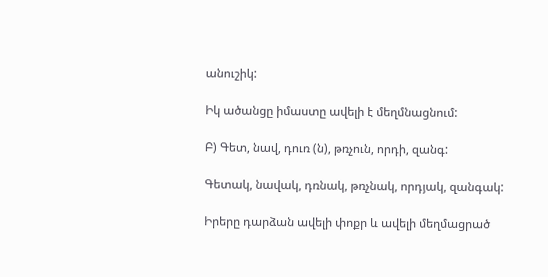անուշիկ:

Իկ ածանցը իմաստը ավելի է մեղմնացնում:

Բ) Գետ, նավ, դուռ (ն), թռչուն, որդի, զանգ:

Գետակ, նավակ, դռնակ, թռչնակ, որդյակ, զանգակ:

Իրերը դարձան ավելի փոքր և ավելի մեղմացրած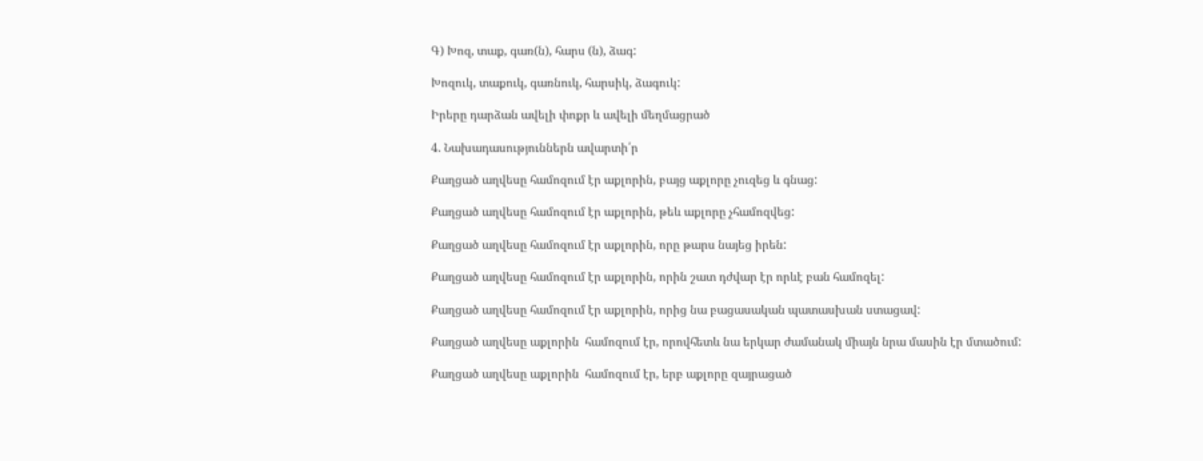Գ) Խոզ, տաք, գառ(ն), հարս (ն), ձագ:

Խոզուկ, տաքուկ, գառնուկ, հարսիկ, ձագուկ:

Իրերը դարձան ավելի փոքր և ավելի մեղմացրած

4. Նախադասություններն ավարտի՛ր

Քաղցած աղվեսը համոզում էր աքլորին, բայց աքլորը չուզեց և գնաց:

Քաղցած աղվեսը համոզում էր աքլորին, թեև աքլորը չհամոզվեց:

Քաղցած աղվեսը համոզում էր աքլորին, որը թարս նայեց իրեն:

Քաղցած աղվեսը համոզում էր աքլորին, որին շատ դժվար էր որևէ բան համոզել:

Քաղցած աղվեսը համոզում էր աքլորին, որից նա բացասական պատասխան ստացավ:

Քաղցած աղվեսը աքլորին  համոզում էր, որովհետև նա երկար ժամանակ միայն նրա մասին էր մտածում:

Քաղցած աղվեսը աքլորին  համոզում էր, երբ աքլորը զայրացած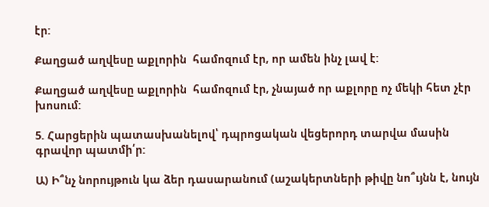էր:

Քաղցած աղվեսը աքլորին  համոզում էր, որ ամեն ինչ լավ է:

Քաղցած աղվեսը աքլորին  համոզում էր, չնայած որ աքլորը ոչ մեկի հետ չէր խոսում:

5. Հարցերին պատասխանելով՝ դպրոցական վեցերորդ տարվա մասին գրավոր պատմի՛ր:

Ա) Ի՞նչ նորույթուն կա ձեր դասարանում (աշակերտների թիվը նո՞ւյնն է, նույն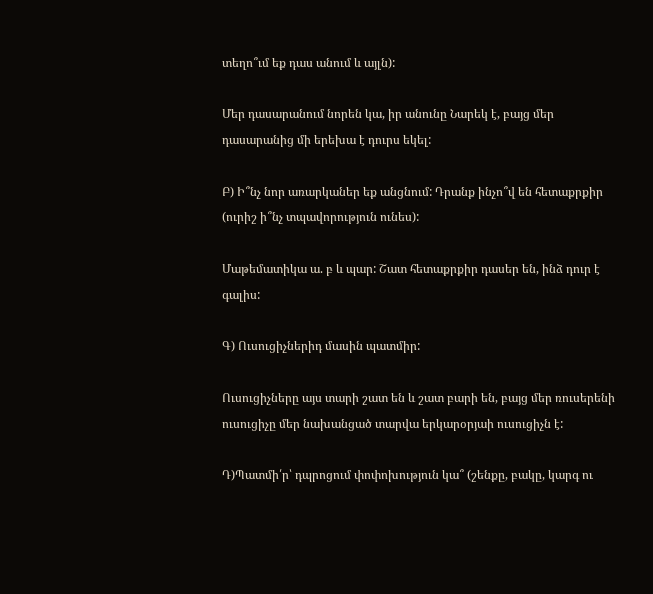տեղո՞ւմ եք դաս անում և այլն):

Մեր դասարանում նորեն կա, իր անունը Նարեկ է, բայց մեր դասարանից մի երեխա է դուրս եկել:

Բ) Ի՞նչ նոր առարկաներ եք անցնում: Դրանք ինչո՞վ են հետաքրքիր (ուրիշ ի՞նչ տպավորություն ունես):

Մաթեմատիկա ա. բ և պար: Շատ հետաքրքիր դասեր են, ինձ դուր է գալիս:

Գ) Ուսուցիչներիդ մասին պատմիր:

Ուսուցիչները այս տարի շատ են և շատ բարի են, բայց մեր ռուսերենի ուսուցիչը մեր նախանցած տարվա երկարօրյաի ուսուցիչն է:

Դ)Պատմի՛ր՝ դպրոցում փոփոխություն կա՞ (շենքը, բակը, կարգ ու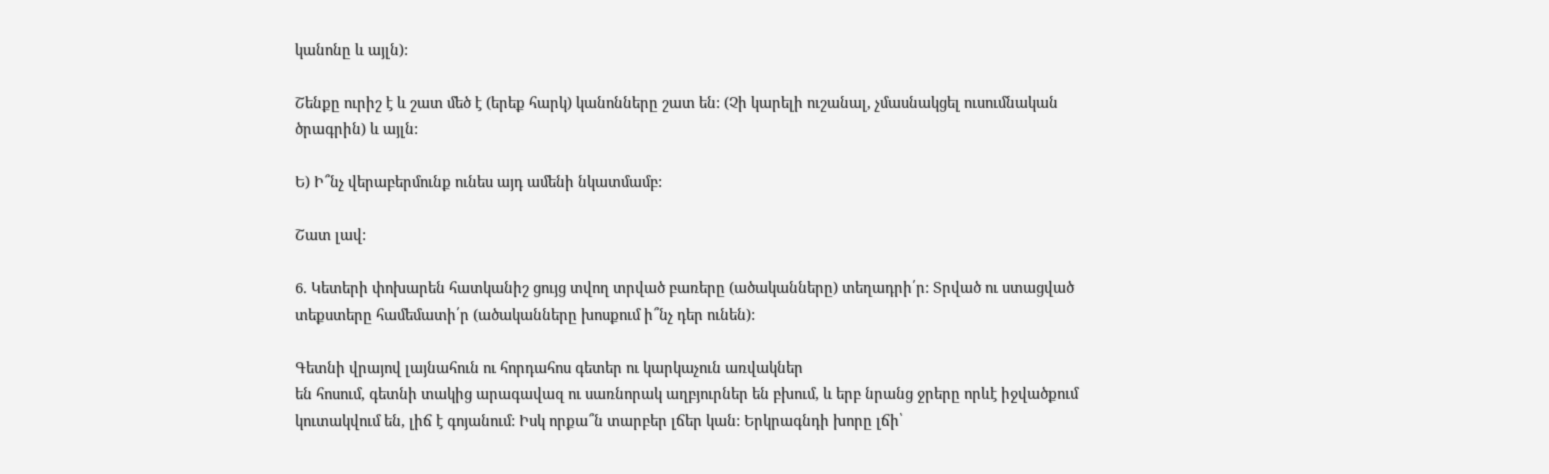կանոնը և այլն):

Շենքը ուրիշ է և շատ մեծ է (երեք հարկ) կանոնները շատ են: (Չի կարելի ուշանալ, չմասնակցել ուսումնական ծրագրին) և այլն:

Ե) Ի՞նչ վերաբերմունք ունես այդ ամենի նկատմամբ:

Շատ լավ:

6. Կետերի փոխարեն հատկանիշ ցույց տվող տրված բառերը (ածականները) տեղադրի՛ր: Տրված ու ստացված տեքստերը համեմատի՛ր (ածականները խոսքում ի՞նչ դեր ունեն):

Գետնի վրայով լայնահուն ու հորդահոս գետեր ու կարկաչուն առվակներ
են հոսում, գետնի տակից արագավազ ու սառնորակ աղբյուրներ են բխում, և երբ նրանց ջրերը որևէ իջվածքում կուտակվում են, լիճ է գոյանում: Իսկ որքա՞ն տարբեր լճեր կան: Երկրագնդի խորը լճի՝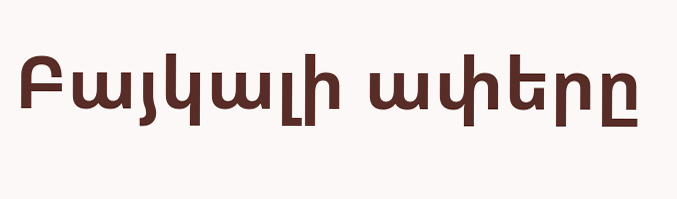Բայկալի ափերը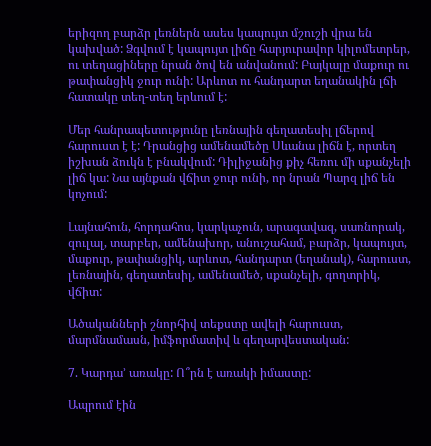երիզող բարձր լեռներն ասես կապույտ մշուշի վրա են կախված: Ձգվում է կապույտ լիճը հարյուրավոր կիլոմետրեր, ու տեղացիները նրան ծով են անվանում: Բայկալը մաքուր ու թափանցիկ ջուր ունի: Արևոտ ու հանդարտ եղանակին լճի հատակը տեղ-տեղ երևում է:

Մեր հանրապետությունը լեռնային գեղատեսիլ լճերով  հարուստ է է: Դրանցից ամենամեծը Սևանա լիճն է, որտեղ իշխան ձուկն է բնակվում: Դիլիջանից քիչ հեռու մի սքանչելի  լիճ կա: Նա այնքան վճիտ ջուր ունի, որ նրան Պարզ լիճ են կոչում:

Լայնահուն, հորդահոս, կարկաչուն, արագավազ, սառնորակ, զուլալ, տարբեր, ամենախոր, անուշահամ, բարձր, կապույտ, մաքուր, թափանցիկ, արևոտ, հանդարտ (եղանակ), հարուստ, լեռնային, գեղատեսիլ, ամենամեծ, սքանչելի, գողտրիկ, վճիտ:

Ածականների շնորհիվ տեքստը ավելի հարուստ, մարմնամասն, իմֆորմատիվ և գեղարվեստական:

7. Կարդա’ առակը: Ո՞րն է առակի իմաստը:

Ապրում էին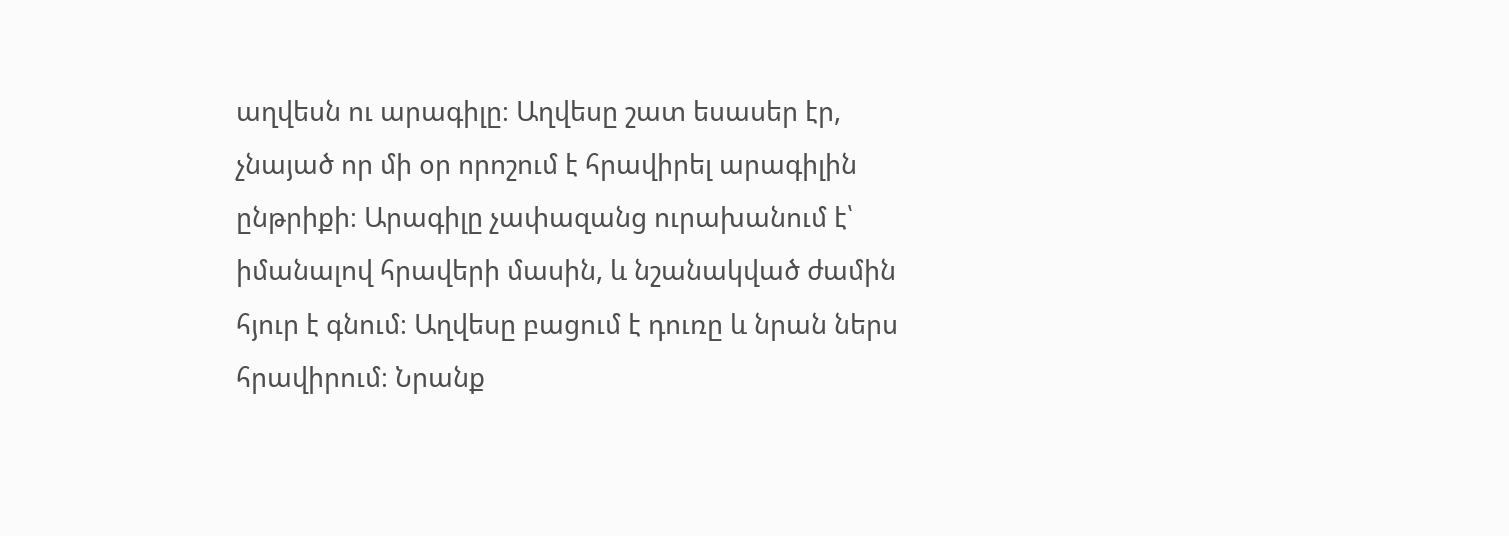աղվեսն ու արագիլը։ Աղվեսը շատ եսասեր էր, չնայած որ մի օր որոշում է հրավիրել արագիլին ընթրիքի։ Արագիլը չափազանց ուրախանում է՝ իմանալով հրավերի մասին, և նշանակված ժամին հյուր է գնում։ Աղվեսը բացում է դուռը և նրան ներս հրավիրում։ Նրանք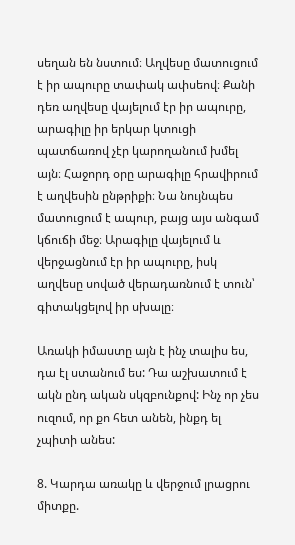սեղան են նստում։ Աղվեսը մատուցում է իր ապուրը տափակ ափսեով։ Քանի դեռ աղվեսը վայելում էր իր ապուրը, արագիլը իր երկար կտուցի պատճառով չէր կարողանում խմել այն։ Հաջորդ օրը արագիլը հրավիրում է աղվեսին ընթրիքի։ Նա նույնպես մատուցում է ապուր, բայց այս անգամ կճուճի մեջ։ Արագիլը վայելում և վերջացնում էր իր ապուրը, իսկ աղվեսը սոված վերադառնում է տուն՝ գիտակցելով իր սխալը։

Առակի իմաստը այն է ինչ տալիս ես, դա էլ ստանում ես: Դա աշխատում է ակն ընդ ական սկզբունքով: Ինչ որ չես ուզում, որ քո հետ անեն, ինքդ ել չպիտի անես:

8. Կարդա առակը և վերջում լրացրու միտքը.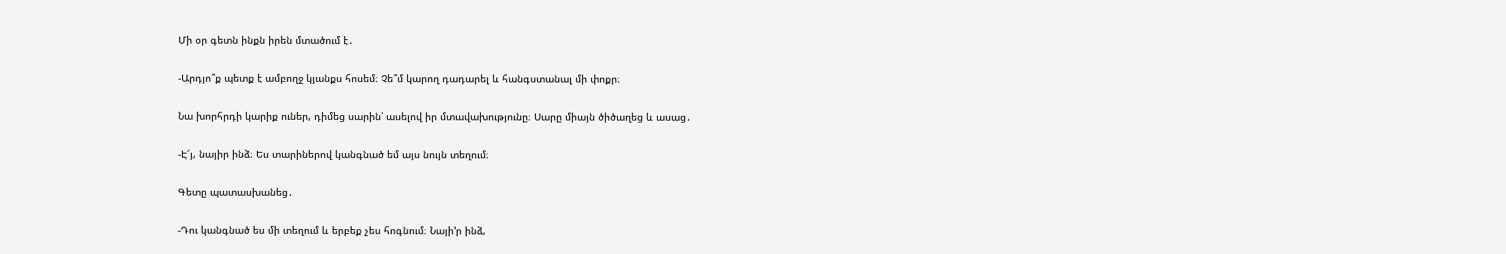Մի օր գետն ինքն իրեն մտածում է․

-Արդյո՞ք պետք է ամբողջ կյանքս հոսեմ։ Չե՞մ կարող դադարել և հանգստանալ մի փոքր։

Նա խորհրդի կարիք ուներ, դիմեց սարին՝ ասելով իր մտավախությունը։ Սարը միայն ծիծաղեց և ասաց․

-Է՜յ, նայիր ինձ։ Ես տարիներով կանգնած եմ այս նույն տեղում։

Գետը պատասխանեց․

-Դու կանգնած ես մի տեղում և երբեք չես հոգնում։ Նայի’ր ինձ,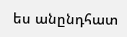ես անընդհատ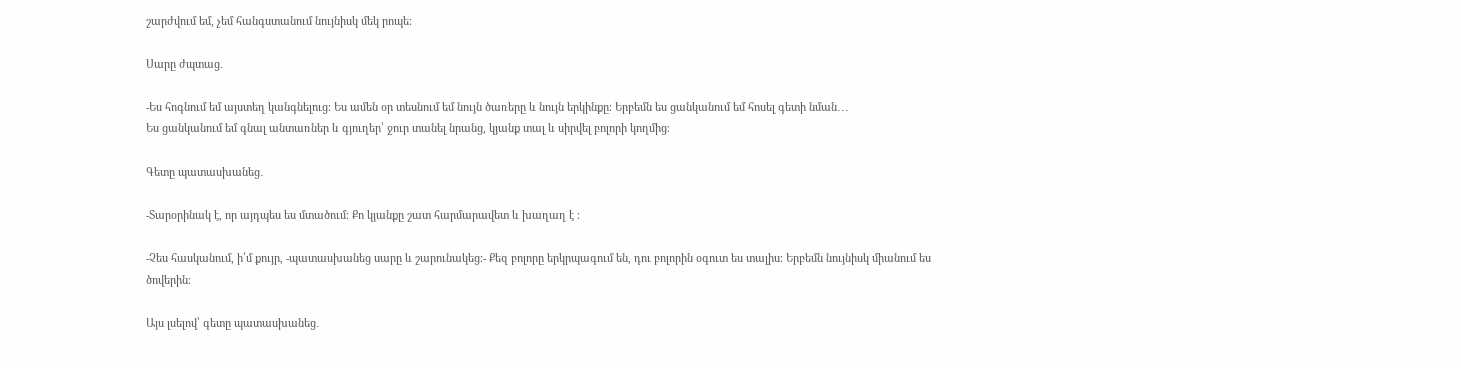շարժվում եմ, չեմ հանգստանում նույնիսկ մեկ րոպե։

Սարը ժպտաց․

-Ես հոգնում եմ այստեղ կանգնելուց։ Ես ամեն օր տեսնում եմ նույն ծառերը և նույն երկինքը։ Երբեմն ես ցանկանում եմ հոսել գետի նման․․․
Ես ցանկանում եմ գնալ անտառներ և գյուղեր՝ ջուր տանել նրանց, կյանք տալ և սիրվել բոլորի կողմից։

Գետը պատասխանեց․

-Տարօրինակ է, որ այդպես ես մտածում։ Քո կյանքը շատ հարմարավետ և խաղաղ է ։

-Չես հասկանում, ի՛մ քույր, -պատասխանեց սարը և շարունակեց։- Քեզ բոլորը երկրպագում են, դու բոլորին օգուտ ես տալիս։ Երբեմն նույնիսկ միանում ես ծովերին։

Այս լսելով՝ գետը պատասխանեց․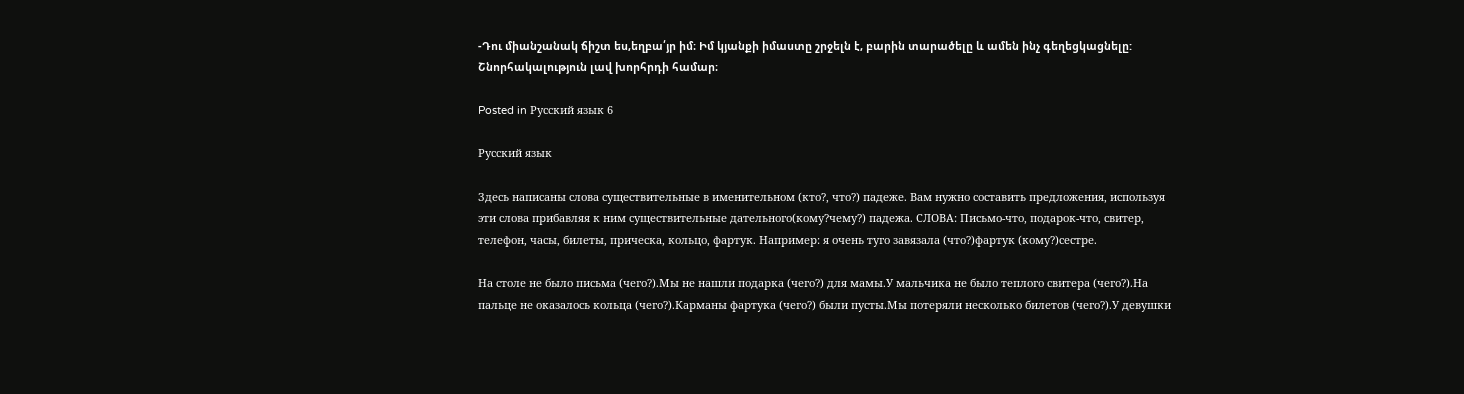-Դու միանշանակ ճիշտ ես,եղբա՛յր իմ։ Իմ կյանքի իմաստը շրջելն է, բարին տարածելը և ամեն ինչ գեղեցկացնելը:
Շնորհակալություն լավ խորհրդի համար։

Posted in Русский язык 6

Русский язык

Здесь написаны слова существительные в именительном (кто?, что?) падеже. Вам нужно составить предложения, используя эти слова прибавляя к ним существительные дательного(кому?чему?) падежа. СЛОВА: Письмо-что, подарок-что, свитер, телефон, часы, билеты, прическа, кольцо, фартук. Например: я очень туго завязала (что?)фартук (кому?)сестре.

На столе не было письма (чего?).Мы не нашли подарка (чего?) для мамы.У мальчика не было теплого свитера (чего?).На пальце не оказалось кольца (чего?).Карманы фартука (чего?) были пусты.Мы потеряли несколько билетов (чего?).У девушки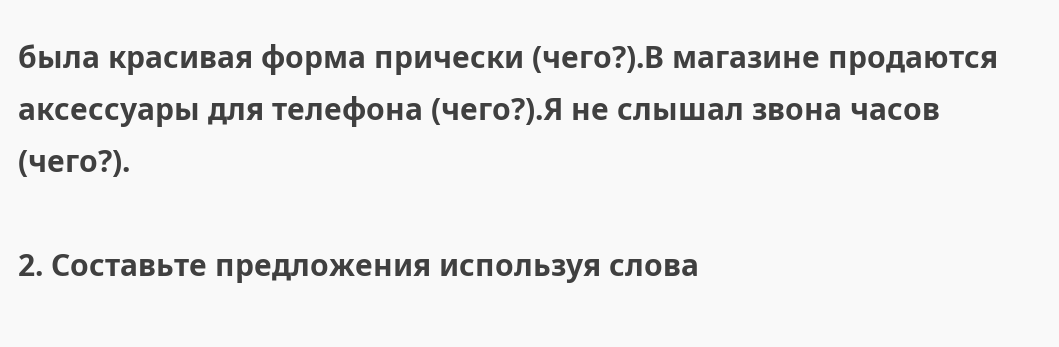была красивая форма прически (чего?).В магазине продаются аксессуары для телефона (чего?).Я не слышал звона часов (чего?).

2. Составьте предложения используя слова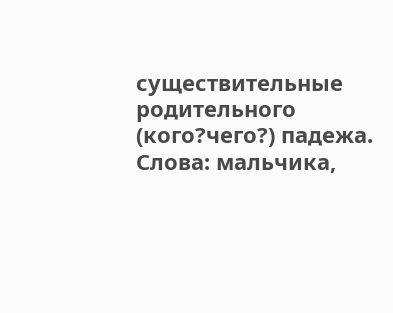существительные родительного (кого?чего?) падежа. Слова: мальчика,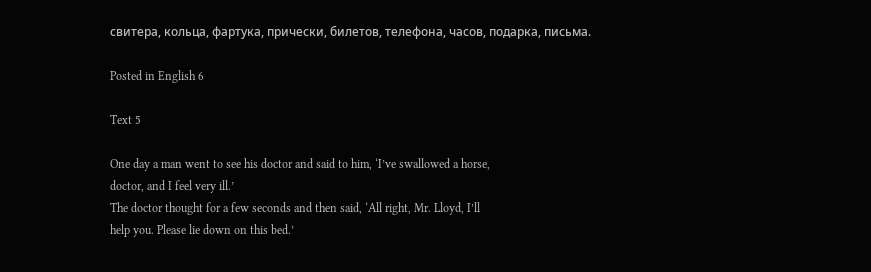свитера, кольца, фартука, прически, билетов, телефона, часов, подарка, письма.

Posted in English 6

Text 5

One day a man went to see his doctor and said to him, ‘I’ve swallowed a horse,
doctor, and I feel very ill.’
The doctor thought for a few seconds and then said, ‘All right, Mr. Lloyd, I’ll
help you. Please lie down on this bed.’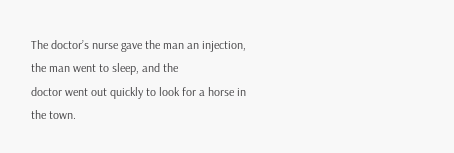The doctor’s nurse gave the man an injection, the man went to sleep, and the
doctor went out quickly to look for a horse in the town.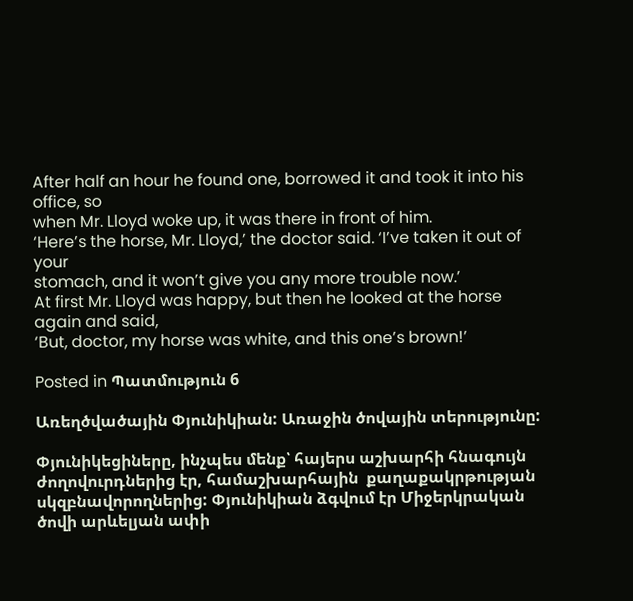After half an hour he found one, borrowed it and took it into his office, so
when Mr. Lloyd woke up, it was there in front of him.
‘Here’s the horse, Mr. Lloyd,’ the doctor said. ‘I’ve taken it out of your
stomach, and it won’t give you any more trouble now.’
At first Mr. Lloyd was happy, but then he looked at the horse again and said,
‘But, doctor, my horse was white, and this one’s brown!’

Posted in Պատմություն 6

Առեղծվածային Փյունիկիան: Առաջին ծովային տերությունը:

Փյունիկեցիները, ինչպես մենք՝ հայերս աշխարհի հնագույն ժողովուրդներից էր, համաշխարհային  քաղաքակրթության սկզբնավորողներից: Փյունիկիան ձգվում էր Միջերկրական ծովի արևելյան ափի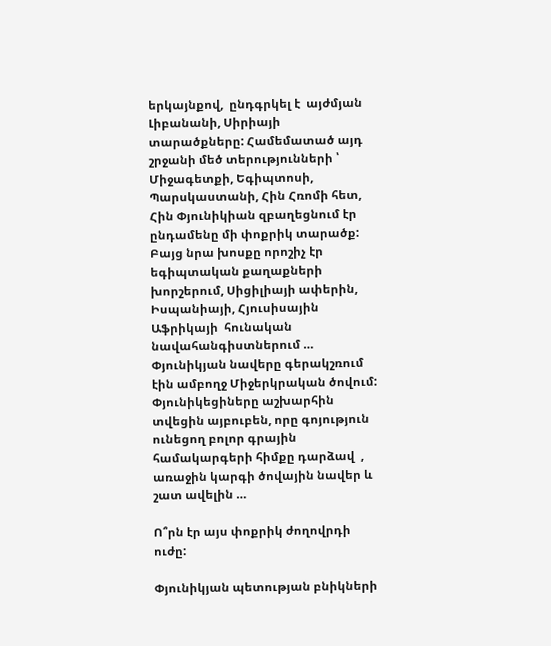երկայնքով,  ընդգրկել է  այժմյան Լիբանանի, Սիրիայի տարածքները: Համեմատած այդ շրջանի մեծ տերությունների ՝ Միջագետքի, Եգիպտոսի, Պարսկաստանի, Հին Հռոմի հետ, Հին Փյունիկիան զբաղեցնում էր ընդամենը մի փոքրիկ տարածք: Բայց նրա խոսքը որոշիչ էր եգիպտական քաղաքների խորշերում, Սիցիլիայի ափերին, Իսպանիայի, Հյուսիսային Աֆրիկայի  հունական նավահանգիստներում … Փյունիկյան նավերը գերակշռում էին ամբողջ Միջերկրական ծովում: Փյունիկեցիները աշխարհին տվեցին այբուբեն, որը գոյություն ունեցող բոլոր գրային համակարգերի հիմքը դարձավ  , առաջին կարգի ծովային նավեր և շատ ավելին …

Ո՞րն էր այս փոքրիկ ժողովրդի ուժը:

Փյունիկյան պետության բնիկների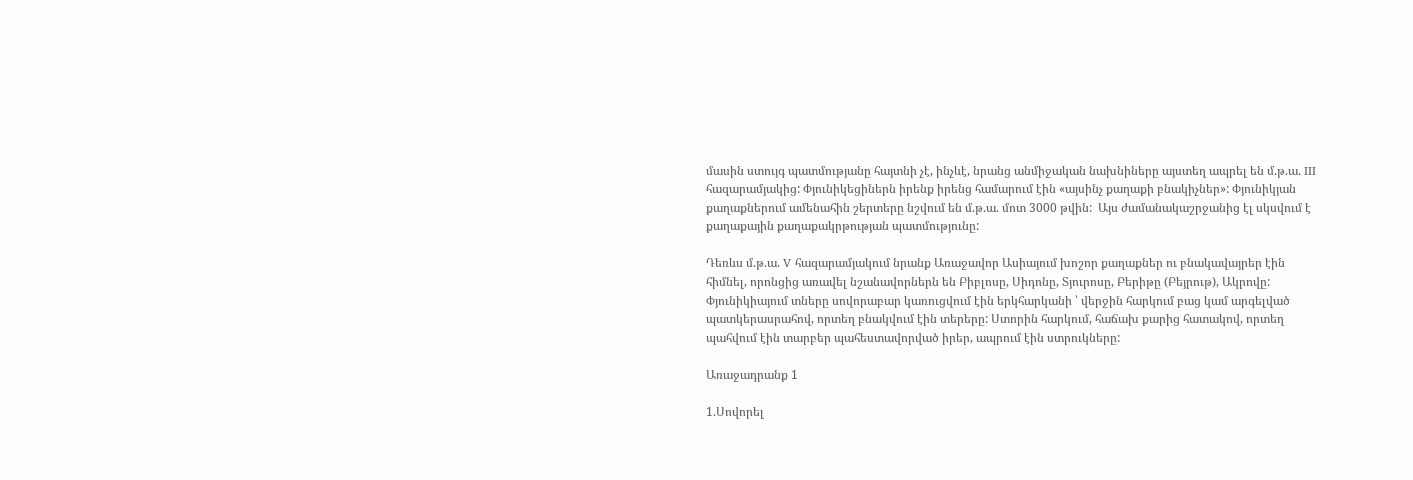մասին ստույգ պատմությանը հայտնի չէ, ինչևէ, նրանց անմիջական նախնիները այստեղ ապրել են մ.թ.ա. III հազարամյակից: Փյունիկեցիներն իրենք իրենց համարում էին «այսինչ քաղաքի բնակիչներ»: Փյունիկյան քաղաքներում ամենահին շերտերը նշվում են մ.թ.ա. մոտ 3000 թվին:  Այս ժամանակաշրջանից էլ սկսվում է քաղաքային քաղաքակրթության պատմությունը:

Դեռևս մ.թ.ա. V հազարամյակում նրանք Առաջավոր Ասիայում խոշոր քաղաքներ ու բնակավայրեր էին հիմնել, որոնցից առավել նշանավորներն են Բիբլոսը, Սիդոնը, Տյուրոսը, Բերիթը (Բեյրութ), Ակրովը: Փյունիկիայում տները սովորաբար կառուցվում էին երկհարկանի ՝ վերջին հարկում բաց կամ արգելված պատկերասրահով, որտեղ բնակվում էին տերերը: Ստորին հարկում, հաճախ քարից հատակով, որտեղ պահվում էին տարբեր պահեստավորված իրեր, ապրում էին ստրուկները:

Առաջադրանք 1

1.Սովորել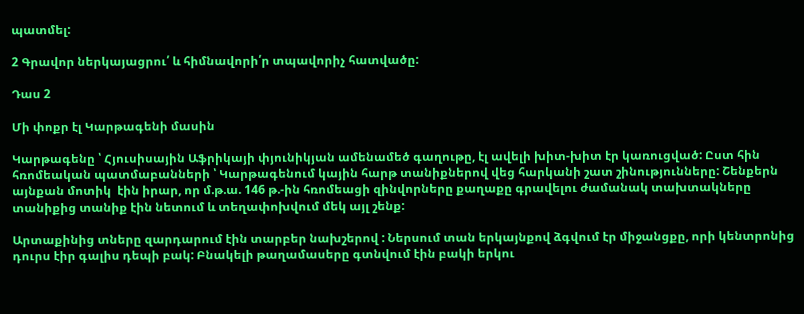պատմել:

2 Գրավոր ներկայացրու՛ և հիմնավորի՛ր տպավորիչ հատվածը:

Դաս 2

Մի փոքր էլ Կարթագենի մասին

Կարթագենը ՝ Հյուսիսային Աֆրիկայի փյունիկյան ամենամեծ գաղութը, էլ ավելի խիտ-խիտ էր կառուցված: Ըստ հին հռոմեական պատմաբանների ՝ Կարթագենում կային հարթ տանիքներով վեց հարկանի շատ շինությունները: Շենքերն այնքան մոտիկ  էին իրար, որ մ.թ.ա. 146 թ.-ին հռոմեացի զինվորները քաղաքը գրավելու ժամանակ տախտակները տանիքից տանիք էին նետում և տեղափոխվում մեկ այլ շենք:

Արտաքինից տները զարդարում էին տարբեր նախշերով : Ներսում տան երկայնքով ձգվում էր միջանցքը, որի կենտրոնից դուրս էիր գալիս դեպի բակ: Բնակելի թաղամասերը գտնվում էին բակի երկու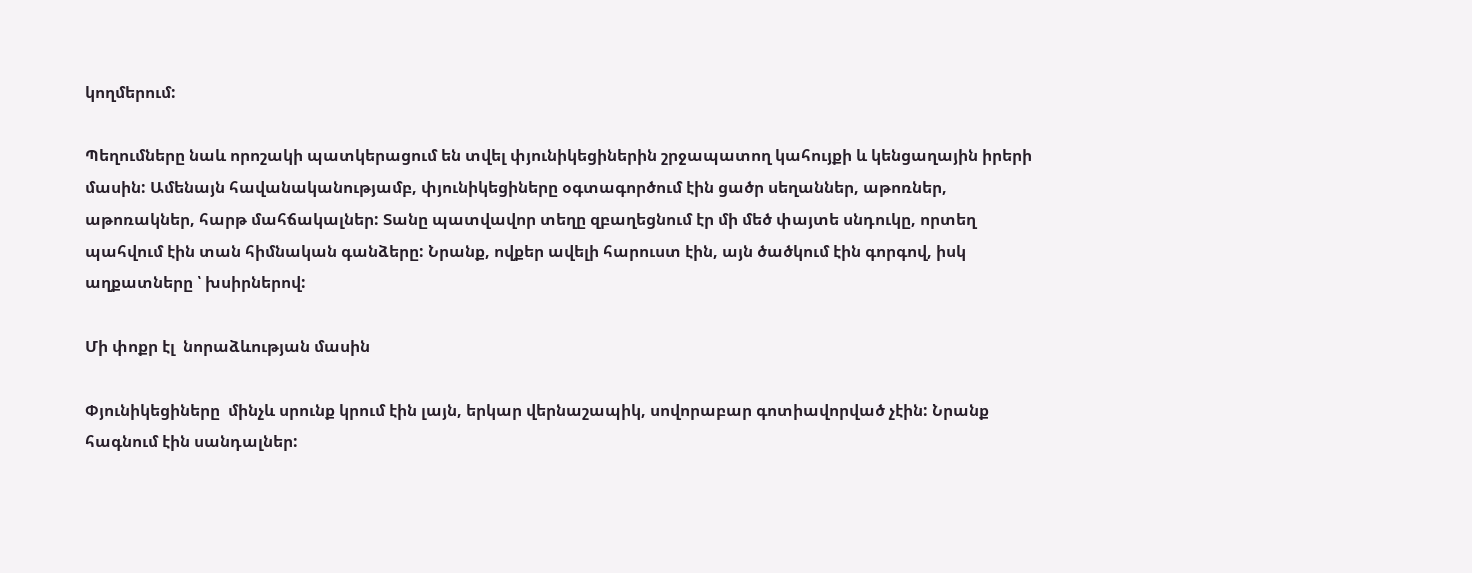կողմերում:

Պեղումները նաև որոշակի պատկերացում են տվել փյունիկեցիներին շրջապատող կահույքի և կենցաղային իրերի մասին: Ամենայն հավանականությամբ, փյունիկեցիները օգտագործում էին ցածր սեղաններ, աթոռներ, աթոռակներ, հարթ մահճակալներ: Տանը պատվավոր տեղը զբաղեցնում էր մի մեծ փայտե սնդուկը, որտեղ պահվում էին տան հիմնական գանձերը: Նրանք, ովքեր ավելի հարուստ էին, այն ծածկում էին գորգով, իսկ աղքատները ՝ խսիրներով:

Մի փոքր էլ  նորաձևության մասին

Փյունիկեցիները  մինչև սրունք կրում էին լայն, երկար վերնաշապիկ, սովորաբար գոտիավորված չէին: Նրանք հագնում էին սանդալներ: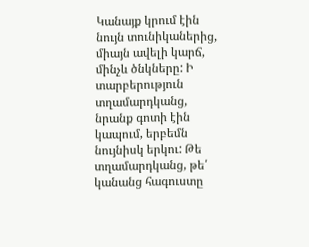Կանայք կրում էին նույն տունիկաներից, միայն ավելի կարճ, մինչև ծնկները: Ի տարբերություն տղամարդկանց, նրանք գոտի էին կապում, երբեմն նույնիսկ երկու: Թե տղամարդկանց, թե՛ կանանց հագուստը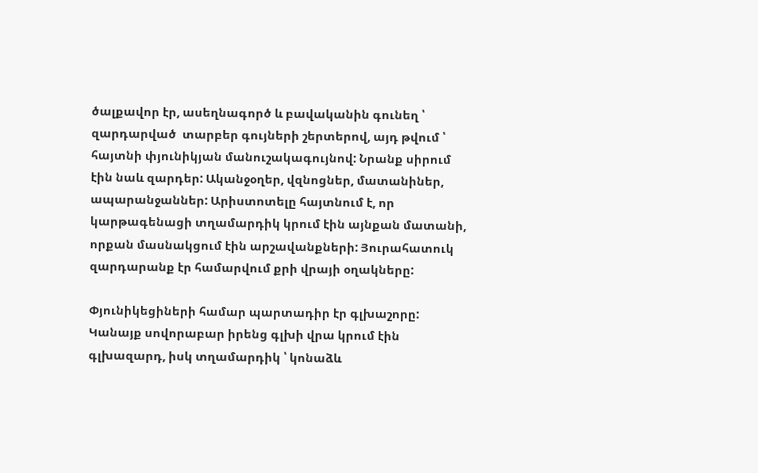ծալքավոր էր, ասեղնագործ և բավականին գունեղ ՝  զարդարված  տարբեր գույների շերտերով, այդ թվում ՝ հայտնի փյունիկյան մանուշակագույնով: Նրանք սիրում էին նաև զարդեր: Ականջօղեր, վզնոցներ, մատանիներ, ապարանջաններ: Արիստոտելը հայտնում է, որ կարթագենացի տղամարդիկ կրում էին այնքան մատանի, որքան մասնակցում էին արշավանքների: Յուրահատուկ զարդարանք էր համարվում քրի վրայի օղակները:

Փյունիկեցիների համար պարտադիր էր գլխաշորը: Կանայք սովորաբար իրենց գլխի վրա կրում էին գլխազարդ, իսկ տղամարդիկ ՝ կոնաձև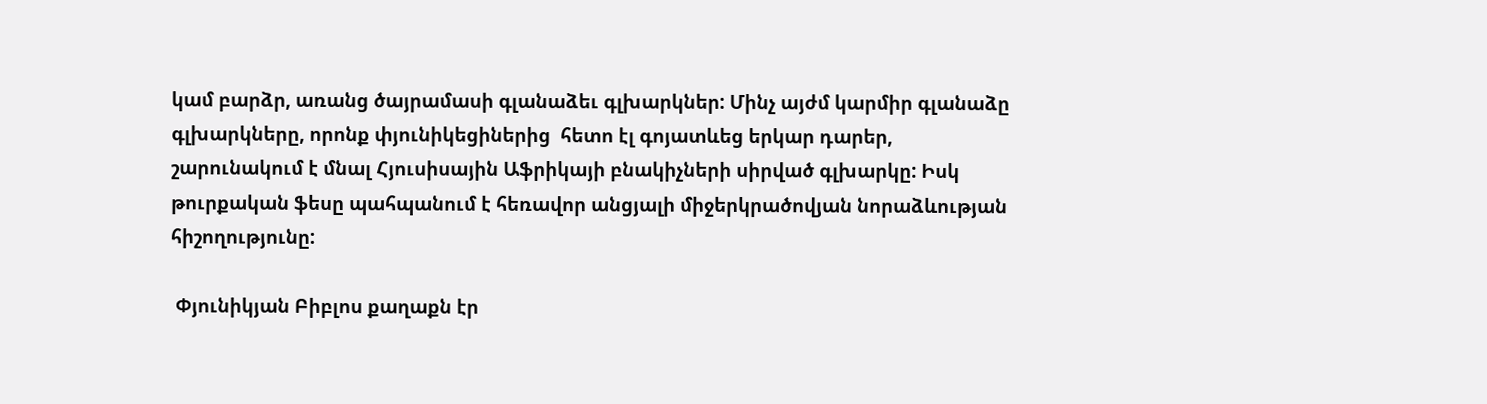կամ բարձր, առանց ծայրամասի գլանաձեւ գլխարկներ: Մինչ այժմ կարմիր գլանաձը գլխարկները, որոնք փյունիկեցիներից  հետո էլ գոյատևեց երկար դարեր, շարունակում է մնալ Հյուսիսային Աֆրիկայի բնակիչների սիրված գլխարկը: Իսկ թուրքական ֆեսը պահպանում է հեռավոր անցյալի միջերկրածովյան նորաձևության հիշողությունը:

 Փյունիկյան Բիբլոս քաղաքն էր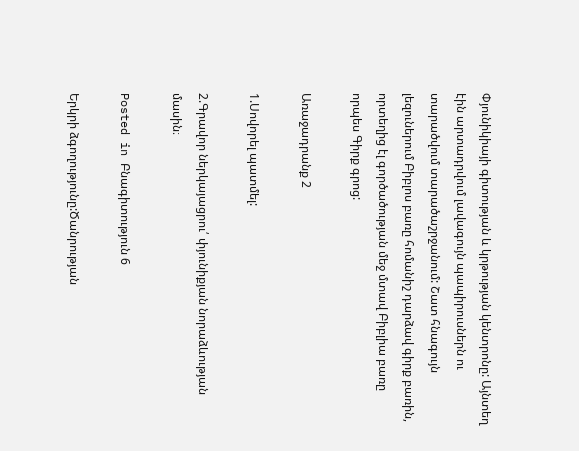Փյունիկիայի գիտության և կրթության կենտրոնը: Այնտեղ էին արտադրվում լավագույն պապիրուսներն ու տարածվում տարածաշրջանում: Շատ հնագույն լեզուներում Բիբլոս բառը հոմանիշ դարձավ գիրք բառին, որտեղից էլ գործածության մեջ մտավ Բիբլիա բառը որպես Գիրք գրոց:

Առաջադրանք 2

1.Սովորել պատմել:

2.Գրավոր ներկայացրու՛ փյունիքյան նորաձևության մասին։

Posted in Բնագիտություն 6

Երկրի ձգողությունը:Ծանրության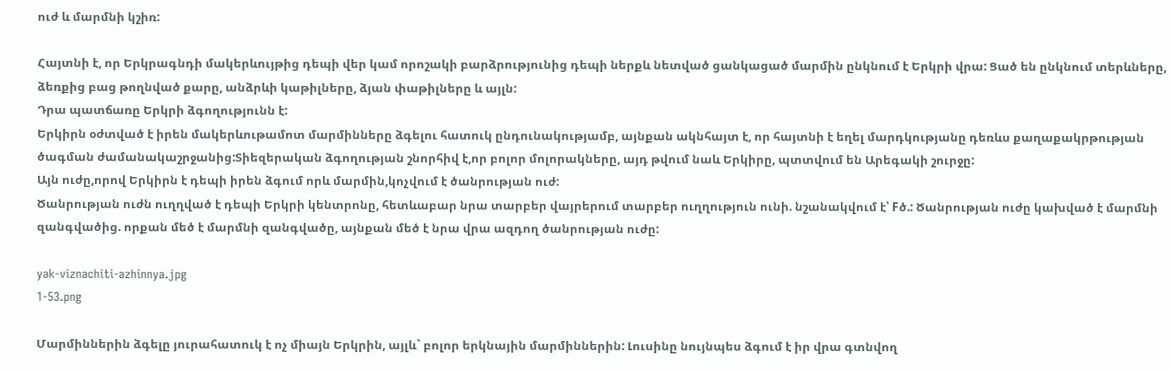ուժ և մարմնի կշիռ:

Հայտնի է, որ Երկրագնդի մակերևույթից դեպի վեր կամ որոշակի բարձրությունից դեպի ներքև նետված ցանկացած մարմին ընկնում է Երկրի վրա: Ցած են ընկնում տերևները, ձեռքից բաց թողնված քարը, անձրևի կաթիլները, ձյան փաթիլները և այլն:
Դրա պատճառը Երկրի ձգողությունն է:
Երկիրն օժտված է իրեն մակերևութամոտ մարմինները ձգելու հատուկ ընդունակությամբ, այնքան ակնհայտ է, որ հայտնի է եղել մարդկությանը դեռևս քաղաքակրթության ծագման ժամանակաշրջանից:Տիեզերական ձգողության շնորհիվ է,որ բոլոր մոլորակները, այդ թվում նաև Երկիրը, պտտվում են Արեգակի շուրջը:
Այն ուժը,որով Երկիրն է դեպի իրեն ձգում որև մարմին,կոչվում է ծանրության ուժ:
Ծանրության ուժն ուղղված է դեպի Երկրի կենտրոնը, հետևաբար նրա տարբեր վայրերում տարբեր ուղղություն ունի. նշանակվում է՝ Fծ.: Ծանրության ուժը կախված է մարմնի զանգվածից. որքան մեծ է մարմնի զանգվածը, այնքան մեծ է նրա վրա ազդող ծանրության ուժը:

yak-viznachiti-azhinnya.jpg
1-53.png

Մարմիններին ձգելը յուրահատուկ է ոչ միայն Երկրին, այլև` բոլոր երկնային մարմիններին: Լուսինը նույնպես ձգում է իր վրա գտնվող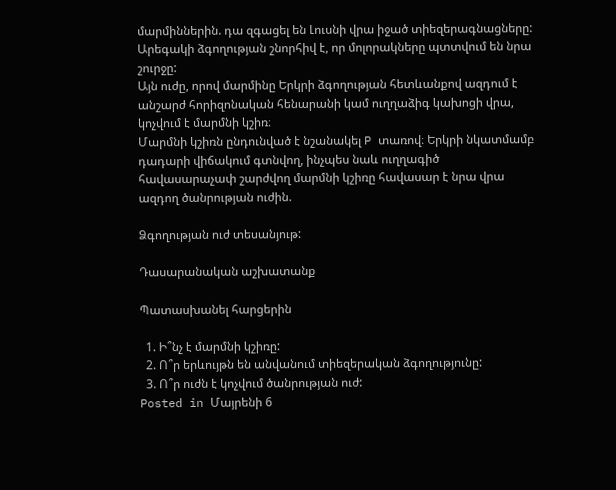մարմիններին. դա զգացել են Լուսնի վրա իջած տիեզերագնացները: Արեգակի ձգողության շնորհիվ է, որ մոլորակները պտտվում են նրա շուրջը:
Այն ուժը, որով մարմինը Երկրի ձգողության հետևանքով ազդում է անշարժ հորիզոնական հենարանի կամ ուղղաձիգ կախոցի վրա, կոչվում է մարմնի կշիռ։
Մարմնի կշիռն ընդունված է նշանակել P տառով։ Երկրի նկատմամբ դադարի վիճակում գտնվող, ինչպես նաև ուղղագիծ հավասարաչափ շարժվող մարմնի կշիռը հավասար է նրա վրա ազդող ծանրության ուժին.

Ձգողության ուժ տեսանյութ:

Դասարանական աշխատանք

Պատասխանել հարցերին

  1. Ի՞նչ է մարմնի կշիռը:
  2. Ո՞ր երևույթն են անվանում տիեզերական ձգողությունը:
  3. Ո՞ր ուժն է կոչվում ծանրության ուժ:
Posted in Մայրենի 6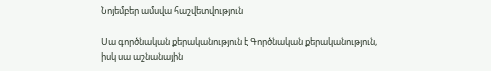Նոյեմբեր ամսվա հաշվետվություն

Սա գործնական քերականություն է Գործնական քերականություն, իսկ սա աշնանային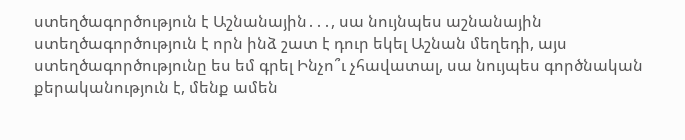ստեղծագործություն է Աշնանային․․․, սա նույնպես աշնանային ստեղծագործություն է որն ինձ շատ է դուր եկել Աշնան մեղեդի, այս ստեղծագործությունը ես եմ գրել Ինչո՞ւ չհավատալ, սա նույպես գործնական քերականություն է, մենք ամեն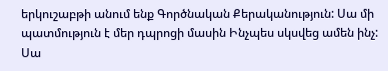երկուշաբթի անում ենք Գործնական Քերականություն: Սա մի պատմություն է մեր դպրոցի մասին Ինչպես սկսվեց ամեն ինչ: Սա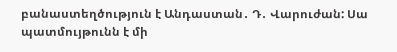բանաստեղծություն է Անդաստան․ Դ․ Վարուժան: Սա պատմույթունն է մի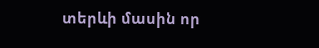տերևի մասին որ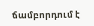ճամբորդում է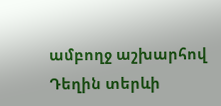ամբողջ աշխարհով Դեղին տերևի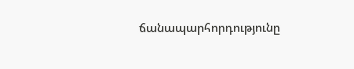ճանապարհորդությունը